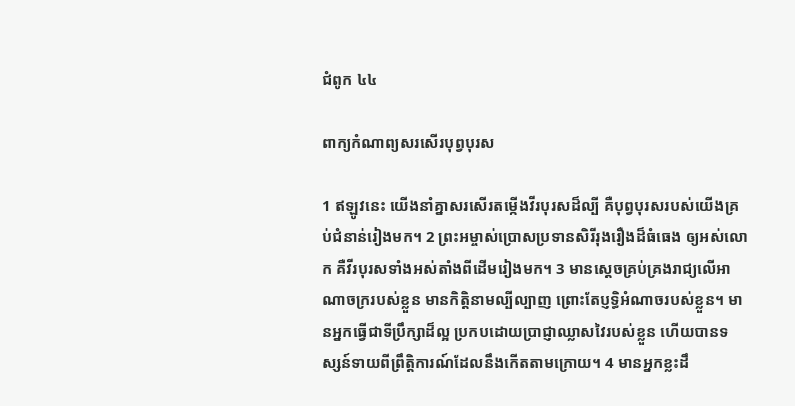ជំពូក ៤៤

ពាក្យកំណាព្យសរសើរបុព្វ‌បុរស

1 ឥឡូវនេះ យើងនាំគ្នាសរសើរតម្កើងវីរ‌បុរសដ៏ល្បី គឺបុព្វ‌បុរសរបស់យើងគ្រប់ជំនាន់រៀងមក។ 2 ព្រះ‌អម្ចាស់ប្រោសប្រទានសិរីរុង‌រឿងដ៏ធំធេង ឲ្យអស់លោក គឺវីរ‌បុរសទាំងអស់តាំងពីដើមរៀងមក។ 3 មានស្តេចគ្រប់គ្រងរាជ្យលើអាណា‌ចក្ររបស់ខ្លួន មានកិត្តិ‌នាមល្បីល្បាញ ព្រោះតែប្ញទ្ធិអំណាចរបស់ខ្លួន។ មានអ្នកធ្វើជាទីប្រឹក្សាដ៏ល្អ ប្រកបដោយប្រាជ្ញាឈ្លាសវៃរបស់ខ្លួន ហើយបានទស្សន៍ទាយពីព្រឹត្តិ‌ការណ៍ដែលនឹងកើតតាមក្រោយ។ 4 មានអ្នកខ្លះដឹ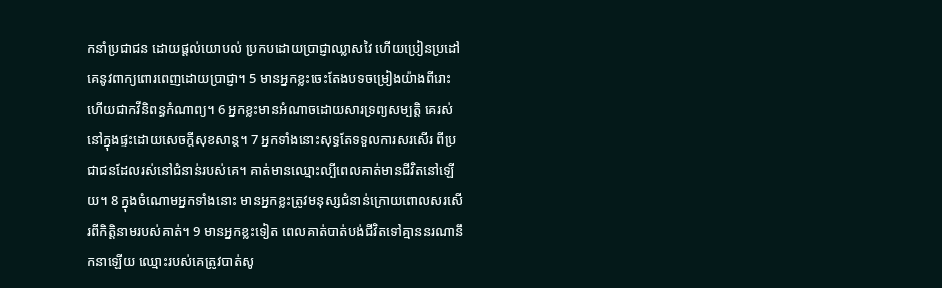កនាំប្រជាជន ដោយផ្តល់យោបល់ ប្រកបដោយប្រាជ្ញាឈ្លាសវៃ ហើយប្រៀនប្រដៅគេនូវពាក្យពោរពេញដោយប្រាជ្ញា។ 5 មានអ្នកខ្លះចេះតែងបទចម្រៀងយ៉ាងពីរោះ ហើយជាកវីនិពន្ធកំណាព្យ។ 6 អ្នកខ្លះមានអំណាចដោយសារទ្រព្យ‌សម្បត្តិ គេរស់នៅក្នុងផ្ទះដោយសេចក្តីសុខសាន្ត។ 7 អ្នកទាំងនោះសុទ្ធតែទទួលការសរសើរ ពីប្រជាជនដែលរស់នៅជំនាន់របស់គេ។ គាត់មានឈ្មោះល្បីពេលគាត់មានជីវិតនៅឡើយ។ 8 ក្នុងចំណោមអ្នកទាំងនោះ មានអ្នកខ្លះត្រូវមនុស្សជំនាន់ក្រោយពោលសរសើរពីកិត្តិនាមរបស់គាត់។ 9 មានអ្នកខ្លះទៀត ពេលគាត់បាត់បង់ជីវិតទៅគ្មាននរណានឹកនាឡើយ ឈ្មោះរបស់គេត្រូវបាត់សូ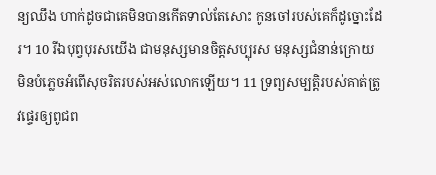ន្យឈឹង ហាក់ដូចជាគេមិនបានកើតទាល់តែសោះ កូនចៅរបស់គេក៏ដូច្នោះដែរ។ 10 រីឯបុព្វ‌បុរសយើង ជាមនុស្សមានចិត្តសប្បុរស មនុស្សជំនាន់ក្រោយ មិនបំភ្លេចអំពើសុចរិតរបស់អស់លោកឡើយ។ 11 ទ្រព្យ‌សម្បត្តិរបស់គាត់ត្រូវផ្ទេរឲ្យពូជព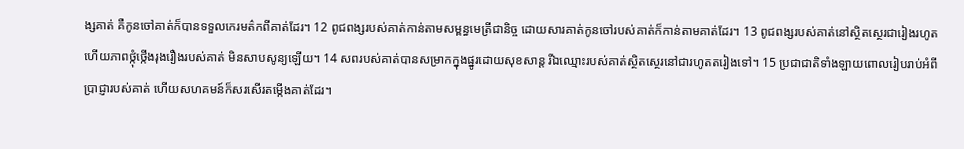ង្សគាត់ គឺកូនចៅគាត់ក៏បានទទួលកេរមត៌កពីគាត់ដែរ។ 12 ពូជពង្សរបស់គាត់កាន់តាមសម្ពន្ធ‌មេត្រីជា‌និច្ច ដោយសារគាត់កូនចៅរបស់គាត់ក៏កាន់តាមគាត់ដែរ។ 13 ពូជពង្សរបស់គាត់នៅស្ថិតស្ថេរជារៀងរហូត ហើយភាពថ្កុំថ្កើងរុងរឿងរបស់គាត់ មិនសាបសូន្យឡើយ។ 14 សពរបស់គាត់បានសម្រាកក្នុងផ្នូរដោយសុខសាន្ត រីឯឈ្មោះរបស់គាត់ស្ថិតស្ថេរនៅជារហូតតរៀងទៅ។ 15 ប្រជា‌ជាតិទាំង‌ឡាយពោលរៀបរាប់អំពីប្រាជ្ញារបស់គាត់ ហើយសហគមន៍ក៏សរសើរតម្កើងគាត់ដែរ។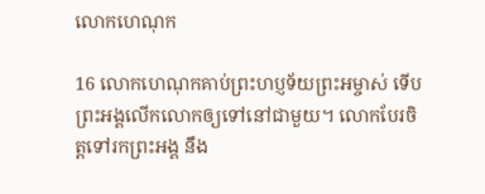លោកហេណុក

16 លោកហេណុកគាប់ព្រះ‌ហប្ញទ័យព្រះ‌អម្ចាស់ ទើបព្រះ‌អង្គលើកលោកឲ្យទៅនៅជាមួយ។ លោកបែរចិត្តទៅរកព្រះ‌អង្គ នឹង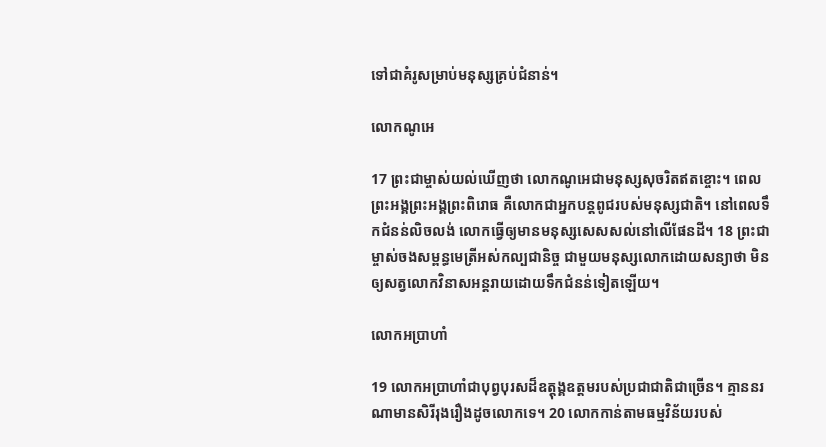ទៅជាគំរូសម្រាប់មនុស្សគ្រប់ជំនាន់។

លោកណូអេ

17 ព្រះ‌ជាម្ចាស់យល់ឃើញថា លោកណូអេជាមនុស្សសុចរិតឥតខ្ចោះ។ ពេលព្រះ‌អង្គព្រះ‌អង្គព្រះ‌ពិរោធ គឺលោកជាអ្នកបន្តពូជរបស់មនុស្សជាតិ។ នៅពេលទឹកជំនន់លិចលង់ លោកធ្វើឲ្យមានមនុស្សសេសសល់នៅលើផែនដី។ 18 ព្រះ‌ជាម្ចាស់ចងសម្ពន្ធ‌មេត្រីអស់កល្ប‌ជានិច្ច ជាមួយមនុស្សលោកដោយសន្យាថា មិនឲ្យសត្វលោកវិនាសអន្ត‌រាយដោយទឹកជំនន់ទៀតឡើយ។

លោកអប្រាហាំ

19 លោកអប្រាហាំជាបុព្វ‌បុរសដ៏ឧត្តុង្គឧត្តមរបស់ប្រជា‌ជាតិជាច្រើន។ គ្មាននរណាមានសិរីរុង‌រឿងដូចលោកទេ។ 20 លោកកាន់តាមធម្ម‌វិន័យរបស់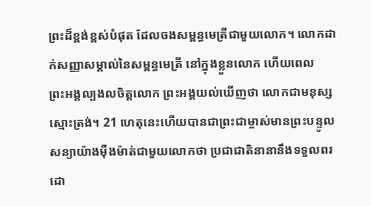ព្រះដ៏ខ្ពង់ខ្ពស់បំផុត ដែលចងសម្ពន្ធ‌មេត្រីជាមួយលោក។ លោកដាក់សញ្ញាសម្គាល់នៃសម្ពន្ធ‌មេត្រី នៅក្នុងខ្លួនលោក ហើយពេលព្រះ‌អង្គល្បងលចិត្តលោក ព្រះ‌អង្គយល់ឃើញថា លោកជាមនុស្សស្មោះ‌ត្រង់។ 21 ហេតុនេះហើយបានជាព្រះ‌ជាម្ចាស់មានព្រះ‌បន្ទូលសន្យាយ៉ាងម៉ឺងម៉ាត់ជាមួយលោកថា ប្រជា‌ជាតិនានានឹងទទួលពរដោ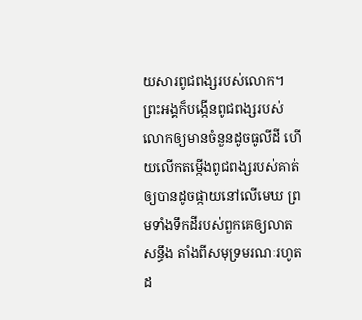យសារពូជពង្សរបស់លោក។ ព្រះ‌អង្គក៏បង្កើនពូជពង្សរបស់លោកឲ្យមានចំនួនដូចធូលីដី ហើយលើកតម្កើងពូជពង្សរបស់គាត់ឲ្យបានដូចផ្កាយនៅលើមេឃ ព្រមទាំងទឹកដីរបស់ពួកគេឲ្យលាតសន្ធឹង តាំងពីសមុទ្រមរណៈរហូតដ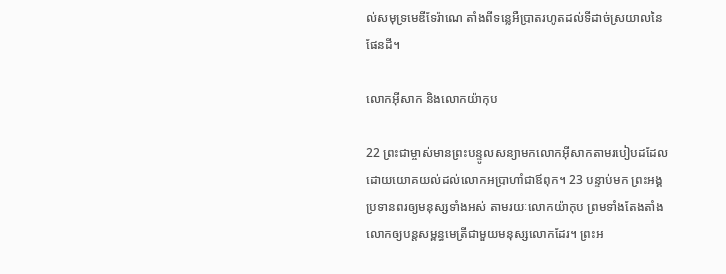ល់សមុទ្រមេឌីទែ‌រ៉ាណេ តាំងពីទន្លេអឺប្រាតរហូតដល់ទីដាច់ស្រយាលនៃផែនដី។

លោកអ៊ីសាក និងលោកយ៉ាកុប

22 ព្រះ‌ជាម្ចាស់មានព្រះ‌បន្ទូលសន្យាមកលោកអ៊ីសាកតាមរបៀបដដែល ដោយយោគយល់ដល់លោកអប្រាហាំជាឪពុក។ 23 បន្ទាប់មក ព្រះ‌អង្គប្រទានពរឲ្យមនុស្សទាំងអស់ តាម‌រយៈលោកយ៉ាកុប ព្រមទាំងតែងតាំងលោកឲ្យបន្តសម្ពន្ធ‌មេត្រីជាមួយមនុស្សលោកដែរ។ ព្រះ‌អ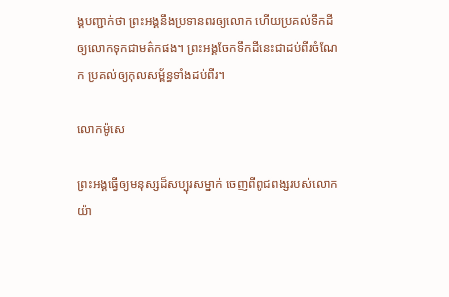ង្គបញ្ជាក់ថា ព្រះ‌អង្គនឹងប្រទានពរឲ្យលោក ហើយប្រគល់ទឹកដីឲ្យលោកទុកជាមត៌កផង។ ព្រះ‌អង្គចែកទឹកដីនេះជាដប់ពីរចំណែក ប្រគល់ឲ្យកុលសម្ព័ន្ធទាំងដប់ពីរ។

លោកម៉ូសេ

ព្រះ‌អង្គធ្វើឲ្យមនុស្សដ៏សប្បុរសម្នាក់ ចេញពីពូជពង្សរបស់លោកយ៉ា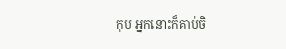កុប អ្នកនោះក៏គាប់ចិ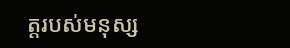ត្តរបស់មនុស្ស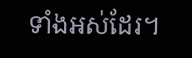ទាំងអស់ដែរ។